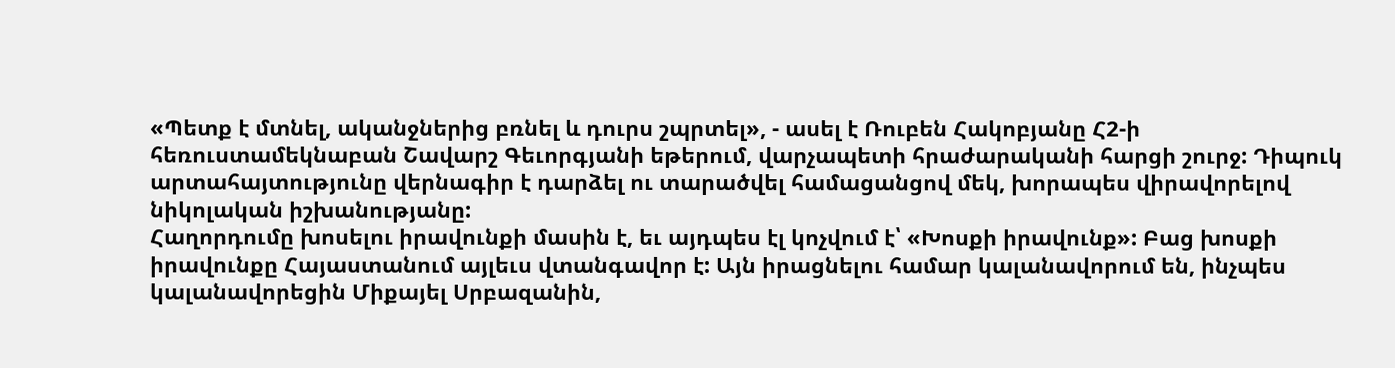«Պետք է մտնել, ականջներից բռնել և դուրս շպրտել», - ասել է Ռուբեն Հակոբյանը Հ2-ի հեռուստամեկնաբան Շավարշ Գեւորգյանի եթերում, վարչապետի հրաժարականի հարցի շուրջ: Դիպուկ արտահայտությունը վերնագիր է դարձել ու տարածվել համացանցով մեկ, խորապես վիրավորելով նիկոլական իշխանությանը:
Հաղորդումը խոսելու իրավունքի մասին է, եւ այդպես էլ կոչվում է՝ «Խոսքի իրավունք»: Բաց խոսքի իրավունքը Հայաստանում այլեւս վտանգավոր է: Այն իրացնելու համար կալանավորում են, ինչպես կալանավորեցին Միքայել Սրբազանին,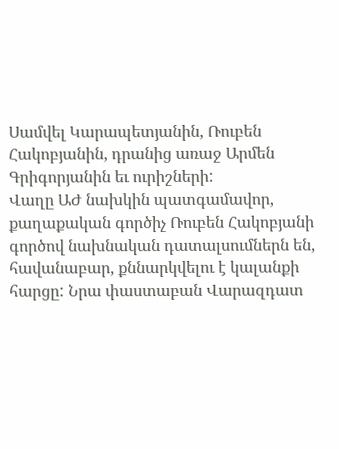Սամվել Կարապետյանին, Ռուբեն Հակոբյանին, դրանից առաջ Արմեն Գրիգորյանին եւ ուրիշների:
Վաղը ԱԺ նախկին պատգամավոր, քաղաքական գործիչ Ռուբեն Հակոբյանի գործով նախնական դատալսումներն են, հավանաբար, քննարկվելու է կալանքի հարցը: Նրա փաստաբան Վարազդատ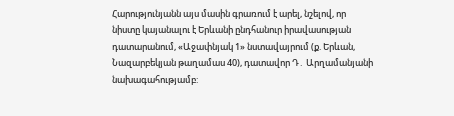Հարությունյանն այս մասին գրառում է արել, նշելով, որ նիստը կայանալու է Երևանի ընդհանուր իրավասության դատարանում, «Աջափնյակ 1» նստավայրում (ք. Երևան, Նազարբեկյան թաղամաս 40), դատավոր Դ․ Արղամանյանի նախագահությամբ: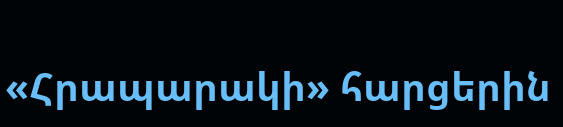«Հրապարակի» հարցերին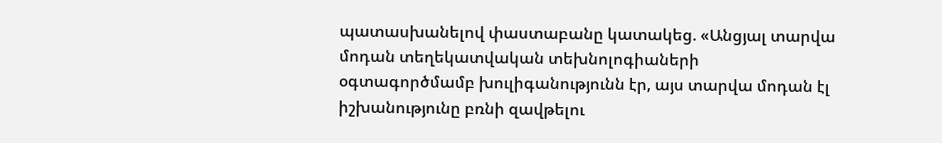պատասխանելով փաստաբանը կատակեց. «Անցյալ տարվա մոդան տեղեկատվական տեխնոլոգիաների օգտագործմամբ խուլիգանությունն էր, այս տարվա մոդան էլ իշխանությունը բռնի զավթելու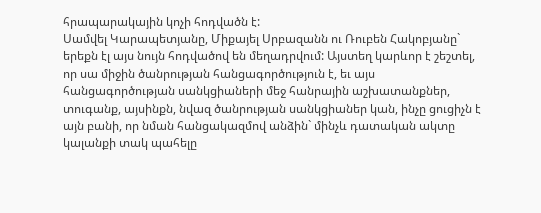հրապարակային կոչի հոդվածն է:
Սամվել Կարապետյանը, Միքայել Սրբազանն ու Ռուբեն Հակոբյանը` երեքն էլ այս նույն հոդվածով են մեղադրվում: Այստեղ կարևոր է շեշտել, որ սա միջին ծանրության հանցագործություն է, եւ այս հանցագործության սանկցիաների մեջ հանրային աշխատանքներ, տուգանք, այսինքն, նվազ ծանրության սանկցիաներ կան, ինչը ցուցիչն է այն բանի, որ նման հանցակազմով անձին` մինչև դատական ակտը կալանքի տակ պահելը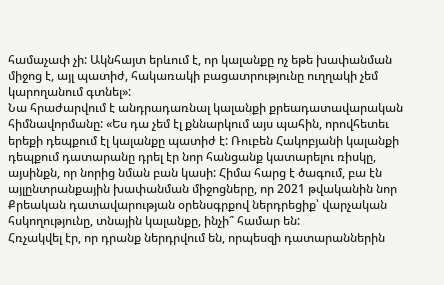համաչափ չի: Ակնհայտ երևում է, որ կալանքը ոչ եթե խափանման միջոց է, այլ պատիժ, հակառակի բացատրությունը ուղղակի չեմ կարողանում գտնել»:
Նա հրաժարվում է անդրադառնալ կալանքի քրեադատավարական հիմնավորմանը: «Ես դա չեմ էլ քննարկում այս պահին, որովհետեւ երեքի դեպքում էլ կալանքը պատիժ է: Ռուբեն Հակոբյանի կալանքի դեպքում դատարանը դրել էր նոր հանցանք կատարելու ռիսկը, այսինքն, որ նորից նման բան կասի: Հիմա հարց է ծագում, բա էն այլընտրանքային խափանման միջոցները, որ 2021 թվականին նոր Քրեական դատավարության օրենսգրքով ներդրեցիք՝ վարչական հսկողությունը, տնային կալանքը, ինչի՞ համար են:
Հռչակվել էր, որ դրանք ներդրվում են, որպեսզի դատարաններին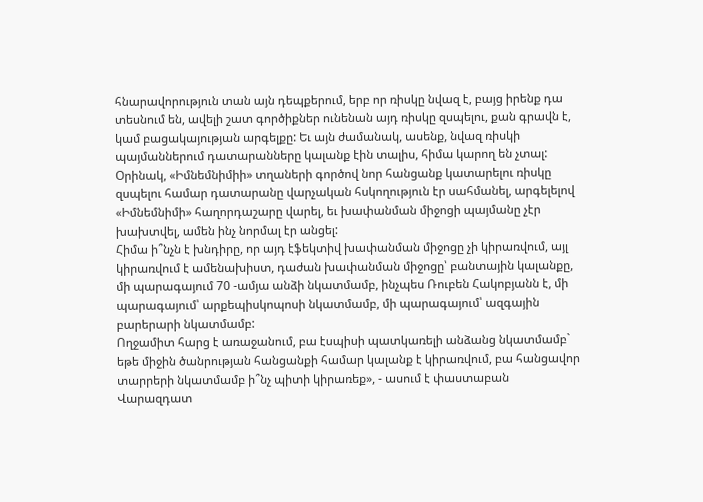հնարավորություն տան այն դեպքերում, երբ որ ռիսկը նվազ է, բայց իրենք դա տեսնում են, ավելի շատ գործիքներ ունենան այդ ռիսկը զսպելու, քան գրավն է, կամ բացակայության արգելքը: Եւ այն ժամանակ, ասենք, նվազ ռիսկի պայմաններում դատարանները կալանք էին տալիս, հիմա կարող են չտալ: Օրինակ, «Իմնեմնիմիի» տղաների գործով նոր հանցանք կատարելու ռիսկը զսպելու համար դատարանը վարչական հսկողություն էր սահմանել, արգելելով «Իմնեմնիմի» հաղորդաշարը վարել, եւ խափանման միջոցի պայմանը չէր խախտվել, ամեն ինչ նորմալ էր անցել:
Հիմա ի՞նչն է խնդիրը, որ այդ էֆեկտիվ խափանման միջոցը չի կիրառվում, այլ կիրառվում է ամենախիստ, դաժան խափանման միջոցը՝ բանտային կալանքը, մի պարագայում 70 -ամյա անձի նկատմամբ, ինչպես Ռուբեն Հակոբյանն է, մի պարագայում՝ արքեպիսկոպոսի նկատմամբ, մի պարագայում՝ ազգային բարերարի նկատմամբ:
Ողջամիտ հարց է առաջանում, բա էսպիսի պատկառելի անձանց նկատմամբ` եթե միջին ծանրության հանցանքի համար կալանք է կիրառվում, բա հանցավոր տարրերի նկատմամբ ի՞նչ պիտի կիրառեք», - ասում է փաստաբան Վարազդատ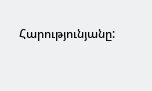Հարությունյանը: